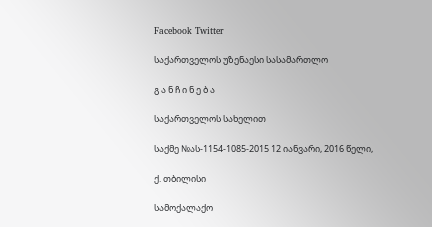Facebook Twitter

საქართველოს უზენაესი სასამართლო

გ ა ნ ჩ ი ნ ე ბ ა

საქართველოს სახელით

საქმე №ას-1154-1085-2015 12 იანვარი, 2016 წელი,

ქ. თბილისი

სამოქალაქო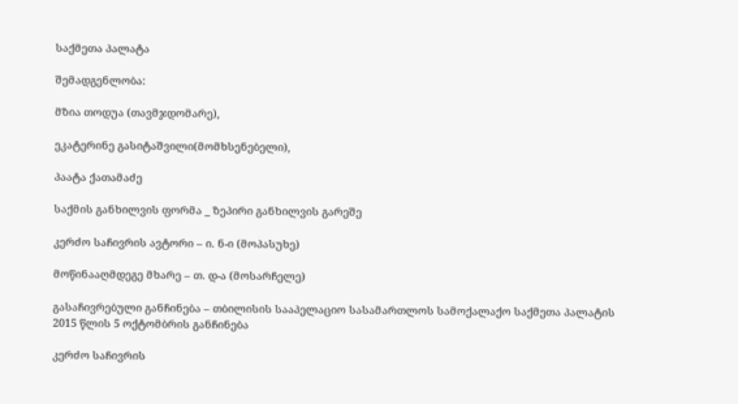საქმეთა პალატა

შემადგენლობა:

მზია თოდუა (თავმჯდომარე),

ეკატერინე გასიტაშვილი(მომხსენებელი),

პაატა ქათამაძე

საქმის განხილვის ფორმა _ ზეპირი განხილვის გარეშე

კერძო საჩივრის ავტორი – ი. ნ-ი (მოპასუხე)

მოწინააღმდეგე მხარე – თ. დ-ა (მოსარჩელე)

გასაჩივრებული განჩინება – თბილისის სააპელაციო სასამართლოს სამოქალაქო საქმეთა პალატის 2015 წლის 5 ოქტომბრის განჩინება

კერძო საჩივრის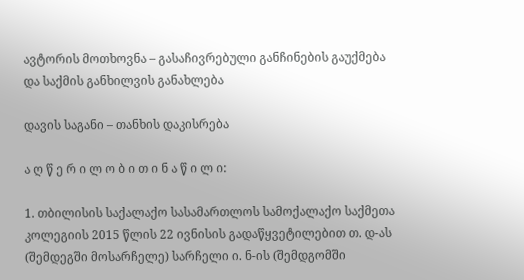ავტორის მოთხოვნა – გასაჩივრებული განჩინების გაუქმება და საქმის განხილვის განახლება

დავის საგანი – თანხის დაკისრება

ა ღ წ ე რ ი ლ ო ბ ი თ ი ნ ა წ ი ლ ი:

1. თბილისის საქალაქო სასამართლოს სამოქალაქო საქმეთა კოლეგიის 2015 წლის 22 ივნისის გადაწყვეტილებით თ. დ-ას (შემდეგში მოსარჩელე) სარჩელი ი. ნ-ის (შემდგომში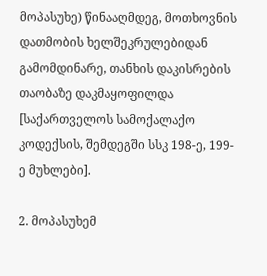მოპასუხე) წინააღმდეგ, მოთხოვნის დათმობის ხელშეკრულებიდან გამომდინარე, თანხის დაკისრების თაობაზე დაკმაყოფილდა [საქართველოს სამოქალაქო კოდექსის, შემდეგში სსკ 198-ე, 199-ე მუხლები].

2. მოპასუხემ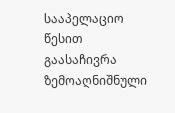სააპელაციო წესით გაასაჩივრა ზემოაღნიშნული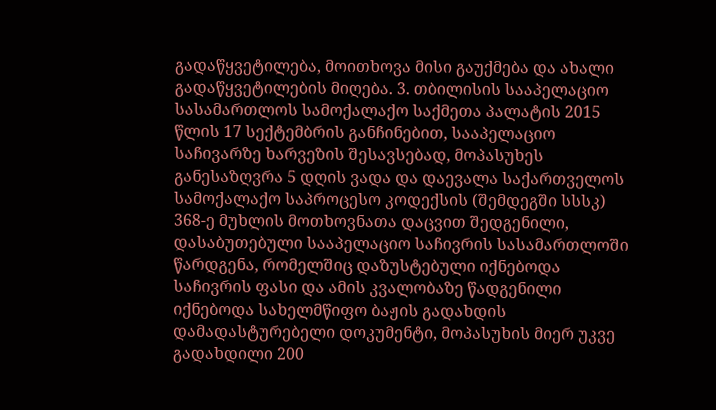გადაწყვეტილება, მოითხოვა მისი გაუქმება და ახალი გადაწყვეტილების მიღება. 3. თბილისის სააპელაციო სასამართლოს სამოქალაქო საქმეთა პალატის 2015 წლის 17 სექტემბრის განჩინებით, სააპელაციო საჩივარზე ხარვეზის შესავსებად, მოპასუხეს განესაზღვრა 5 დღის ვადა და დაევალა საქართველოს სამოქალაქო საპროცესო კოდექსის (შემდეგში სსსკ) 368-ე მუხლის მოთხოვნათა დაცვით შედგენილი, დასაბუთებული სააპელაციო საჩივრის სასამართლოში წარდგენა, რომელშიც დაზუსტებული იქნებოდა საჩივრის ფასი და ამის კვალობაზე წადგენილი იქნებოდა სახელმწიფო ბაჟის გადახდის დამადასტურებელი დოკუმენტი, მოპასუხის მიერ უკვე გადახდილი 200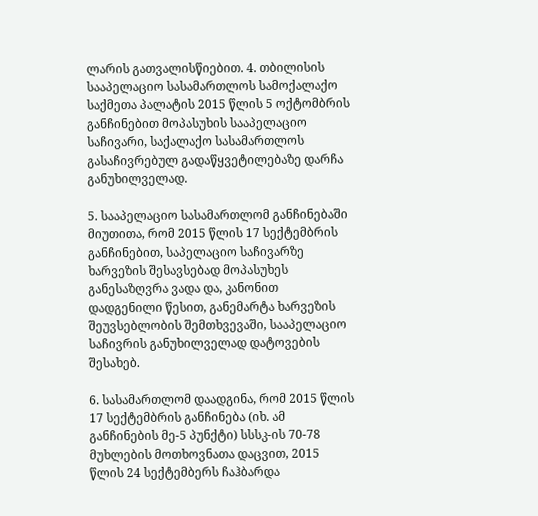ლარის გათვალისწიებით. 4. თბილისის სააპელაციო სასამართლოს სამოქალაქო საქმეთა პალატის 2015 წლის 5 ოქტომბრის განჩინებით მოპასუხის სააპელაციო საჩივარი, საქალაქო სასამართლოს გასაჩივრებულ გადაწყვეტილებაზე დარჩა განუხილველად.

5. სააპელაციო სასამართლომ განჩინებაში მიუთითა, რომ 2015 წლის 17 სექტემბრის განჩინებით, საპელაციო საჩივარზე ხარვეზის შესავსებად მოპასუხეს განესაზღვრა ვადა და, კანონით დადგენილი წესით, განემარტა ხარვეზის შეუვსებლობის შემთხვევაში, სააპელაციო საჩივრის განუხილველად დატოვების შესახებ.

6. სასამართლომ დაადგინა, რომ 2015 წლის 17 სექტემბრის განჩინება (იხ. ამ განჩინების მე-5 პუნქტი) სსსკ-ის 70-78 მუხლების მოთხოვნათა დაცვით, 2015 წლის 24 სექტემბერს ჩაჰბარდა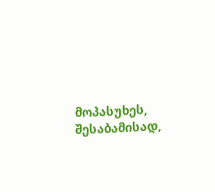მოპასუხეს, შესაბამისად,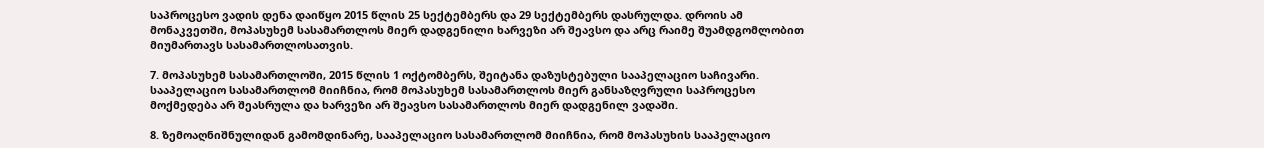საპროცესო ვადის დენა დაიწყო 2015 წლის 25 სექტემბერს და 29 სექტემბერს დასრულდა. დროის ამ მონაკვეთში, მოპასუხემ სასამართლოს მიერ დადგენილი ხარვეზი არ შეავსო და არც რაიმე შუამდგომლობით მიუმართავს სასამართლოსათვის.

7. მოპასუხემ სასამართლოში, 2015 წლის 1 ოქტომბერს, შეიტანა დაზუსტებული სააპელაციო საჩივარი. სააპელაციო სასამართლომ მიიჩნია, რომ მოპასუხემ სასამართლოს მიერ განსაზღვრული საპროცესო მოქმედება არ შეასრულა და ხარვეზი არ შეავსო სასამართლოს მიერ დადგენილ ვადაში.

8. ზემოაღნიშნულიდან გამომდინარე, სააპელაციო სასამართლომ მიიჩნია, რომ მოპასუხის სააპელაციო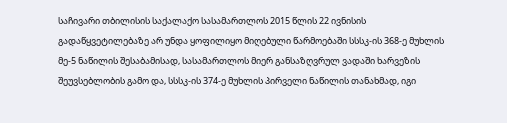საჩივარი თბილისის საქალაქო სასამართლოს 2015 წლის 22 ივნისის გადაწყვეტილებაზე არ უნდა ყოფილიყო მიღებული წარმოებაში სსსკ-ის 368-ე მუხლის მე-5 ნაწილის შესაბამისად, სასამართლოს მიერ განსაზღვრულ ვადაში ხარვეზის შეუვსებლობის გამო და, სსსკ-ის 374-ე მუხლის პირველი ნაწილის თანახმად, იგი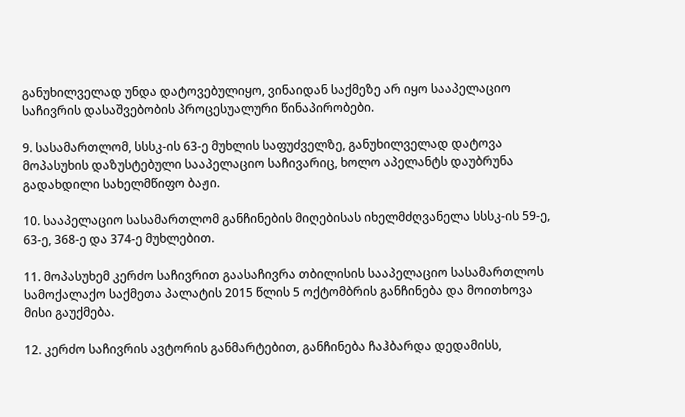განუხილველად უნდა დატოვებულიყო, ვინაიდან საქმეზე არ იყო სააპელაციო საჩივრის დასაშვებობის პროცესუალური წინაპირობები.

9. სასამართლომ, სსსკ-ის 63-ე მუხლის საფუძველზე, განუხილველად დატოვა მოპასუხის დაზუსტებული სააპელაციო საჩივარიც, ხოლო აპელანტს დაუბრუნა გადახდილი სახელმწიფო ბაჟი.

10. სააპელაციო სასამართლომ განჩინების მიღებისას იხელმძღვანელა სსსკ-ის 59-ე, 63-ე, 368-ე და 374-ე მუხლებით.

11. მოპასუხემ კერძო საჩივრით გაასაჩივრა თბილისის სააპელაციო სასამართლოს სამოქალაქო საქმეთა პალატის 2015 წლის 5 ოქტომბრის განჩინება და მოითხოვა მისი გაუქმება.

12. კერძო საჩივრის ავტორის განმარტებით, განჩინება ჩაჰბარდა დედამისს,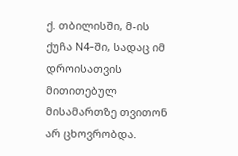ქ. თბილისში, მ-ის ქუჩა N4-ში, სადაც იმ დროისათვის მითითებულ მისამართზე თვითონ არ ცხოვრობდა.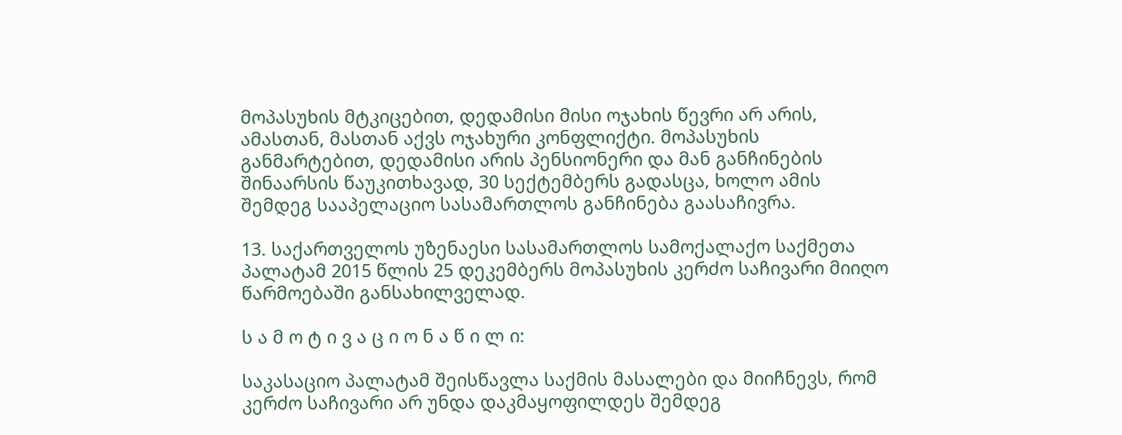მოპასუხის მტკიცებით, დედამისი მისი ოჯახის წევრი არ არის, ამასთან, მასთან აქვს ოჯახური კონფლიქტი. მოპასუხის განმარტებით, დედამისი არის პენსიონერი და მან განჩინების შინაარსის წაუკითხავად, 30 სექტემბერს გადასცა, ხოლო ამის შემდეგ სააპელაციო სასამართლოს განჩინება გაასაჩივრა.

13. საქართველოს უზენაესი სასამართლოს სამოქალაქო საქმეთა პალატამ 2015 წლის 25 დეკემბერს მოპასუხის კერძო საჩივარი მიიღო წარმოებაში განსახილველად.

ს ა მ ო ტ ი ვ ა ც ი ო ნ ა წ ი ლ ი:

საკასაციო პალატამ შეისწავლა საქმის მასალები და მიიჩნევს, რომ კერძო საჩივარი არ უნდა დაკმაყოფილდეს შემდეგ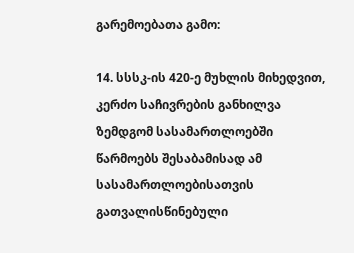გარემოებათა გამო:

14. სსსკ-ის 420-ე მუხლის მიხედვით, კერძო საჩივრების განხილვა ზემდგომ სასამართლოებში წარმოებს შესაბამისად ამ სასამართლოებისათვის გათვალისწინებული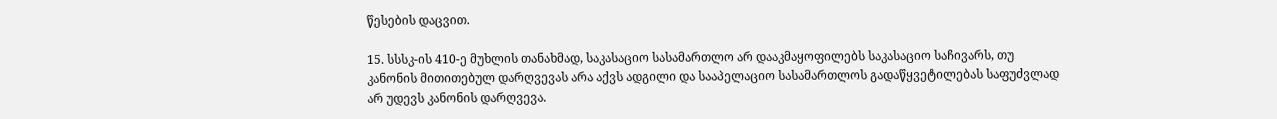წესების დაცვით.

15. სსსკ-ის 410-ე მუხლის თანახმად, საკასაციო სასამართლო არ დააკმაყოფილებს საკასაციო საჩივარს, თუ კანონის მითითებულ დარღვევას არა აქვს ადგილი და სააპელაციო სასამართლოს გადაწყვეტილებას საფუძვლად არ უდევს კანონის დარღვევა.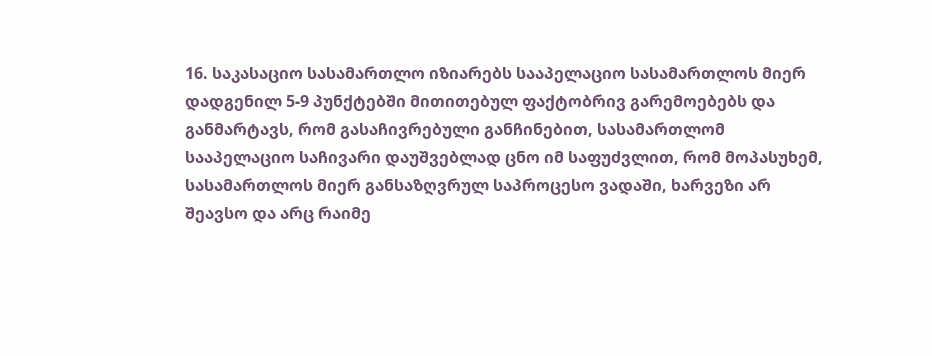16. საკასაციო სასამართლო იზიარებს სააპელაციო სასამართლოს მიერ დადგენილ 5-9 პუნქტებში მითითებულ ფაქტობრივ გარემოებებს და განმარტავს, რომ გასაჩივრებული განჩინებით, სასამართლომ სააპელაციო საჩივარი დაუშვებლად ცნო იმ საფუძვლით, რომ მოპასუხემ, სასამართლოს მიერ განსაზღვრულ საპროცესო ვადაში, ხარვეზი არ შეავსო და არც რაიმე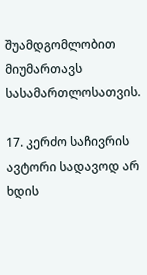შუამდგომლობით მიუმართავს სასამართლოსათვის.

17. კერძო საჩივრის ავტორი სადავოდ არ ხდის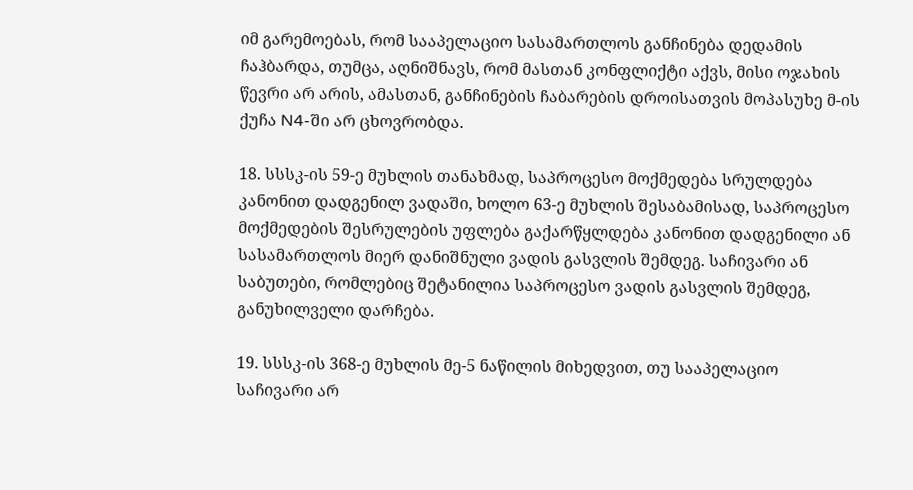იმ გარემოებას, რომ სააპელაციო სასამართლოს განჩინება დედამის ჩაჰბარდა, თუმცა, აღნიშნავს, რომ მასთან კონფლიქტი აქვს, მისი ოჯახის წევრი არ არის, ამასთან, განჩინების ჩაბარების დროისათვის მოპასუხე მ-ის ქუჩა N4-ში არ ცხოვრობდა.

18. სსსკ-ის 59-ე მუხლის თანახმად, საპროცესო მოქმედება სრულდება კანონით დადგენილ ვადაში, ხოლო 63-ე მუხლის შესაბამისად, საპროცესო მოქმედების შესრულების უფლება გაქარწყლდება კანონით დადგენილი ან სასამართლოს მიერ დანიშნული ვადის გასვლის შემდეგ. საჩივარი ან საბუთები, რომლებიც შეტანილია საპროცესო ვადის გასვლის შემდეგ, განუხილველი დარჩება.

19. სსსკ-ის 368-ე მუხლის მე-5 ნაწილის მიხედვით, თუ სააპელაციო საჩივარი არ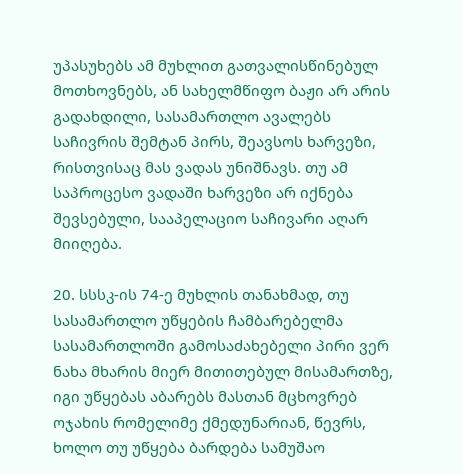უპასუხებს ამ მუხლით გათვალისწინებულ მოთხოვნებს, ან სახელმწიფო ბაჟი არ არის გადახდილი, სასამართლო ავალებს საჩივრის შემტან პირს, შეავსოს ხარვეზი, რისთვისაც მას ვადას უნიშნავს. თუ ამ საპროცესო ვადაში ხარვეზი არ იქნება შევსებული, სააპელაციო საჩივარი აღარ მიიღება.

20. სსსკ-ის 74-ე მუხლის თანახმად, თუ სასამართლო უწყების ჩამბარებელმა სასამართლოში გამოსაძახებელი პირი ვერ ნახა მხარის მიერ მითითებულ მისამართზე, იგი უწყებას აბარებს მასთან მცხოვრებ ოჯახის რომელიმე ქმედუნარიან, წევრს, ხოლო თუ უწყება ბარდება სამუშაო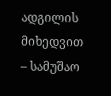ადგილის მიხედვით – სამუშაო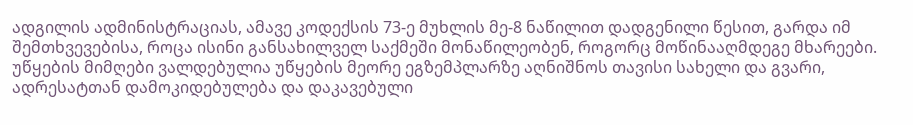ადგილის ადმინისტრაციას, ამავე კოდექსის 73-ე მუხლის მე-8 ნაწილით დადგენილი წესით, გარდა იმ შემთხვევებისა, როცა ისინი განსახილველ საქმეში მონაწილეობენ, როგორც მოწინააღმდეგე მხარეები. უწყების მიმღები ვალდებულია უწყების მეორე ეგზემპლარზე აღნიშნოს თავისი სახელი და გვარი, ადრესატთან დამოკიდებულება და დაკავებული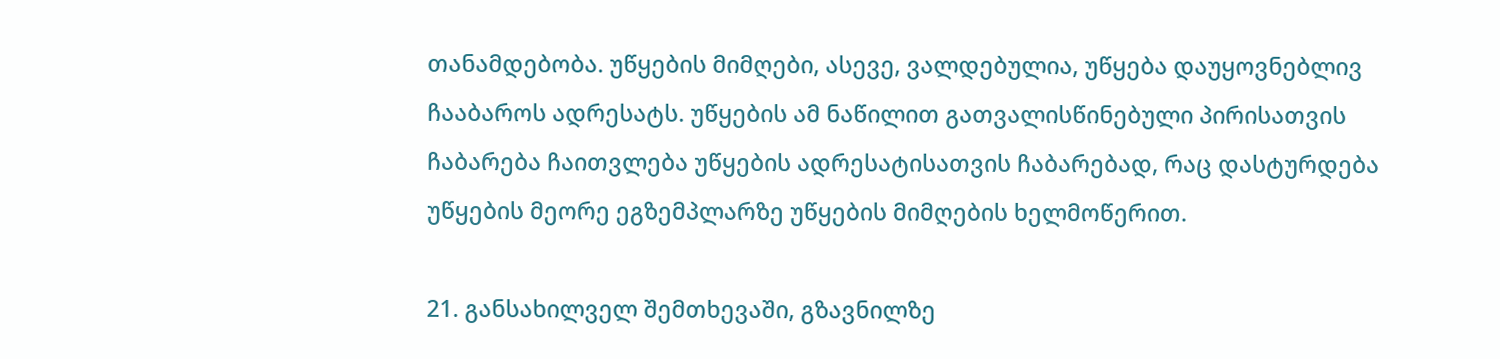თანამდებობა. უწყების მიმღები, ასევე, ვალდებულია, უწყება დაუყოვნებლივ ჩააბაროს ადრესატს. უწყების ამ ნაწილით გათვალისწინებული პირისათვის ჩაბარება ჩაითვლება უწყების ადრესატისათვის ჩაბარებად, რაც დასტურდება უწყების მეორე ეგზემპლარზე უწყების მიმღების ხელმოწერით.

21. განსახილველ შემთხევაში, გზავნილზე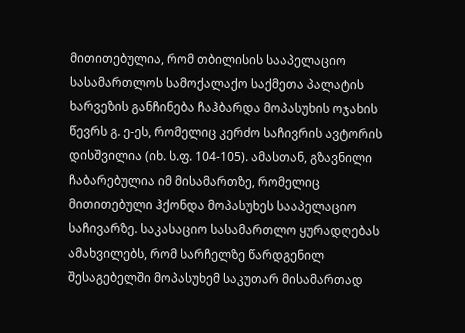მითითებულია, რომ თბილისის სააპელაციო სასამართლოს სამოქალაქო საქმეთა პალატის ხარვეზის განჩინება ჩაჰბარდა მოპასუხის ოჯახის წევრს გ. ე-ეს, რომელიც კერძო საჩივრის ავტორის დისშვილია (იხ. ს.ფ. 104-105). ამასთან, გზავნილი ჩაბარებულია იმ მისამართზე, რომელიც მითითებული ჰქონდა მოპასუხეს სააპელაციო საჩივარზე. საკასაციო სასამართლო ყურადღებას ამახვილებს, რომ სარჩელზე წარდგენილ შესაგებელში მოპასუხემ საკუთარ მისამართად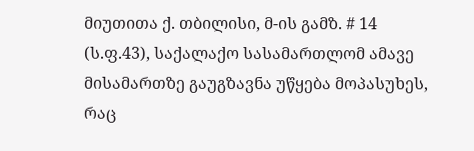მიუთითა ქ. თბილისი, მ-ის გამზ. # 14 (ს.ფ.43), საქალაქო სასამართლომ ამავე მისამართზე გაუგზავნა უწყება მოპასუხეს, რაც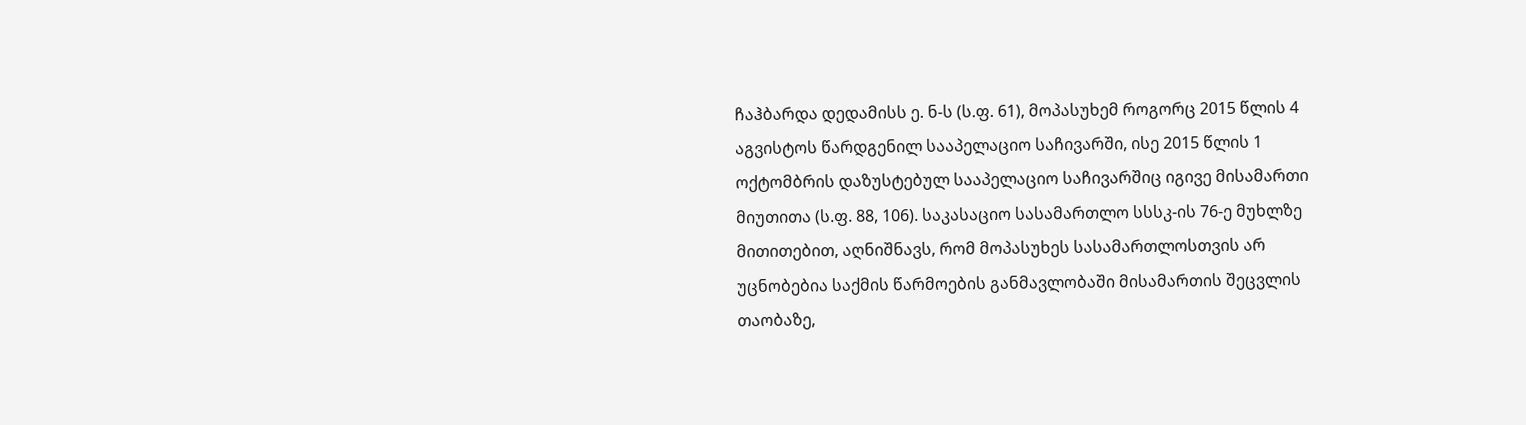ჩაჰბარდა დედამისს ე. ნ-ს (ს.ფ. 61), მოპასუხემ როგორც 2015 წლის 4 აგვისტოს წარდგენილ სააპელაციო საჩივარში, ისე 2015 წლის 1 ოქტომბრის დაზუსტებულ სააპელაციო საჩივარშიც იგივე მისამართი მიუთითა (ს.ფ. 88, 106). საკასაციო სასამართლო სსსკ-ის 76-ე მუხლზე მითითებით, აღნიშნავს, რომ მოპასუხეს სასამართლოსთვის არ უცნობებია საქმის წარმოების განმავლობაში მისამართის შეცვლის თაობაზე,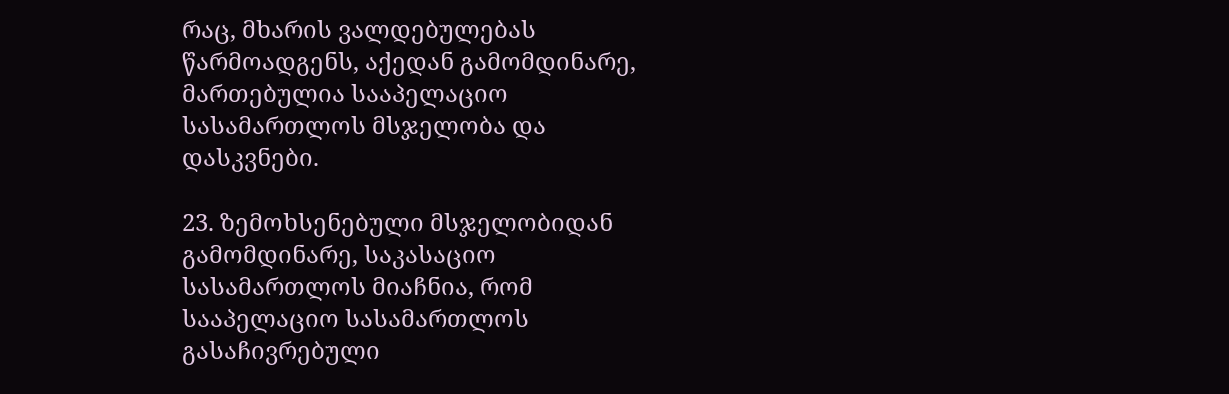რაც, მხარის ვალდებულებას წარმოადგენს, აქედან გამომდინარე, მართებულია სააპელაციო სასამართლოს მსჯელობა და დასკვნები.

23. ზემოხსენებული მსჯელობიდან გამომდინარე, საკასაციო სასამართლოს მიაჩნია, რომ სააპელაციო სასამართლოს გასაჩივრებული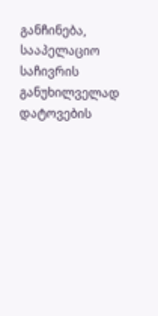განჩინება, სააპელაციო საჩივრის განუხილველად დატოვების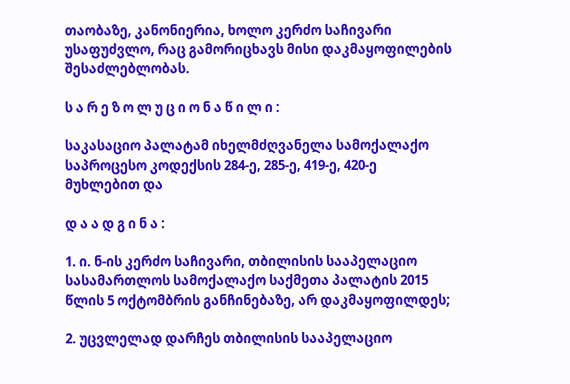თაობაზე, კანონიერია, ხოლო კერძო საჩივარი უსაფუძვლო, რაც გამორიცხავს მისი დაკმაყოფილების შესაძლებლობას.

ს ა რ ე ზ ო ლ უ ც ი ო ნ ა წ ი ლ ი :

საკასაციო პალატამ იხელმძღვანელა სამოქალაქო საპროცესო კოდექსის 284-ე, 285-ე, 419-ე, 420-ე მუხლებით და

დ ა ა დ გ ი ნ ა :

1. ი. ნ-ის კერძო საჩივარი, თბილისის სააპელაციო სასამართლოს სამოქალაქო საქმეთა პალატის 2015 წლის 5 ოქტომბრის განჩინებაზე, არ დაკმაყოფილდეს;

2. უცვლელად დარჩეს თბილისის სააპელაციო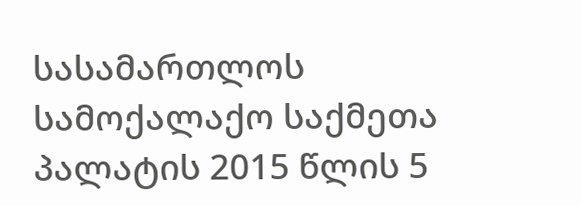სასამართლოს სამოქალაქო საქმეთა პალატის 2015 წლის 5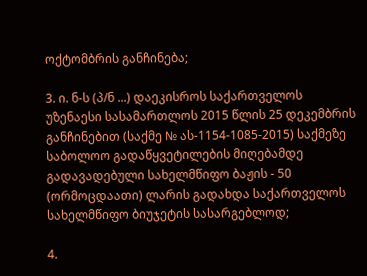ოქტომბრის განჩინება;

3. ი. ნ-ს (პ/ნ ...) დაეკისროს საქართველოს უზენაესი სასამართლოს 2015 წლის 25 დეკემბრის განჩინებით (საქმე № ას-1154-1085-2015) საქმეზე საბოლოო გადაწყვეტილების მიღებამდე გადავადებული სახელმწიფო ბაჟის - 50 (ორმოცდაათი) ლარის გადახდა საქართველოს სახელმწიფო ბიუჯეტის სასარგებლოდ;

4.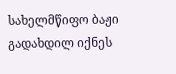სახელმწიფო ბაჟი გადახდილ იქნეს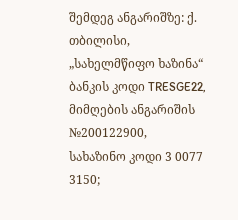შემდეგ ანგარიშზე: ქ. თბილისი, „სახელმწიფო ხაზინა“ ბანკის კოდი TRESGE22, მიმღების ანგარიშის №200122900, სახაზინო კოდი 3 0077 3150;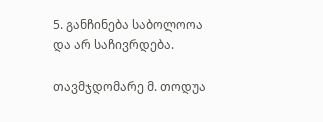5. განჩინება საბოლოოა და არ საჩივრდება.

თავმჯდომარე მ. თოდუა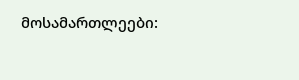მოსამართლეები: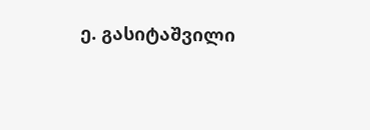ე. გასიტაშვილი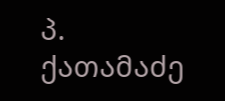პ. ქათამაძე